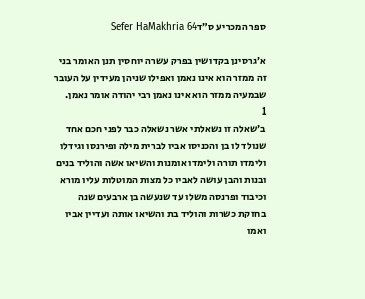ספר המכריע ס״דSefer HaMakhria 64

א׳גרסינן בקדושין בפרק עשרה יוחסין תנן האומר בני זה ממזר הוא אינו נאמן ואפילו שניהן מעידין על העובר שבמעיה ממזר הוא אינו נאמן רבי יהודה אומר נאמן.
1
ב׳שאלה זו נשאלתי אשר נשאלה כבר לפני חכם אחד שנולד לו בן והכניסו אביו לברית מילה ופירנסו וגידלו ולימדו תורה ולימדו אומנות והשיאו אשה והוליד בנים ובנות והבן עושה לאביו כל מצות המוטלות עליו מורא וכיבוד ופרנסה משלו עד שנעשה בן ארבעים שנה בחזקת כשרות והוליד בת והשיאו אותה ועדיין אביו ואמו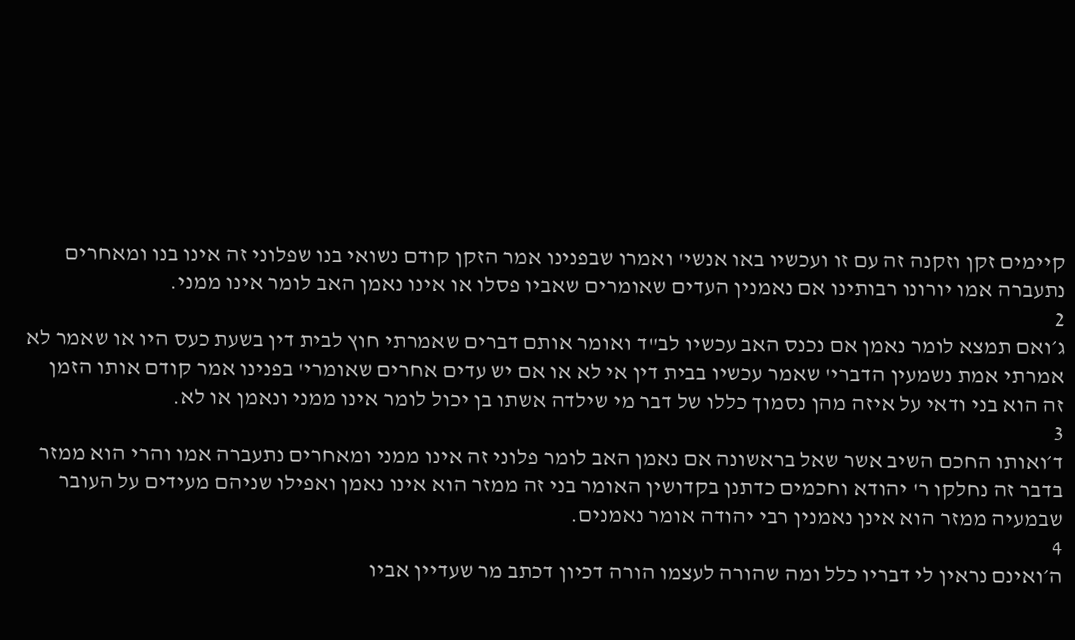קיימים זקן וזקנה זה עם זו ועכשיו באו אנשי' ואמרו שבפנינו אמר הזקן קודם נשואי בנו שפלוני זה אינו בנו ומאחרים נתעברה אמו יורונו רבותינו אם נאמנין העדים שאומרים שאביו פסלו או אינו נאמן האב לומר אינו ממני.
2
ג׳ואם תמצא לומר נאמן אם נכנס האב עכשיו לב"ד ואומר אותם דברים שאמרתי חוץ לבית דין בשעת כעס היו או שאמר לא אמרתי אמת נשמעין הדברי' שאמר עכשיו בבית דין אי לא או אם יש עדים אחרים שאומרי' בפנינו אמר קודם אותו הזמן זה הוא בני ודאי על איזה מהן נסמוך כללו של דבר מי שילדה אשתו בן יכול לומר אינו ממני ונאמן או לא.
3
ד׳ואותו החכם השיב אשר שאל בראשונה אם נאמן האב לומר פלוני זה אינו ממני ומאחרים נתעברה אמו והרי הוא ממזר בדבר זה נחלקו ר' יהודא וחכמים כדתנן בקדושין האומר בני זה ממזר הוא אינו נאמן ואפילו שניהם מעידים על העובר שבמעיה ממזר הוא אינן נאמנין רבי יהודה אומר נאמנים.
4
ה׳ואינם נראין לי דבריו כלל ומה שהורה לעצמו הורה דכיון דכתב מר שעדיין אביו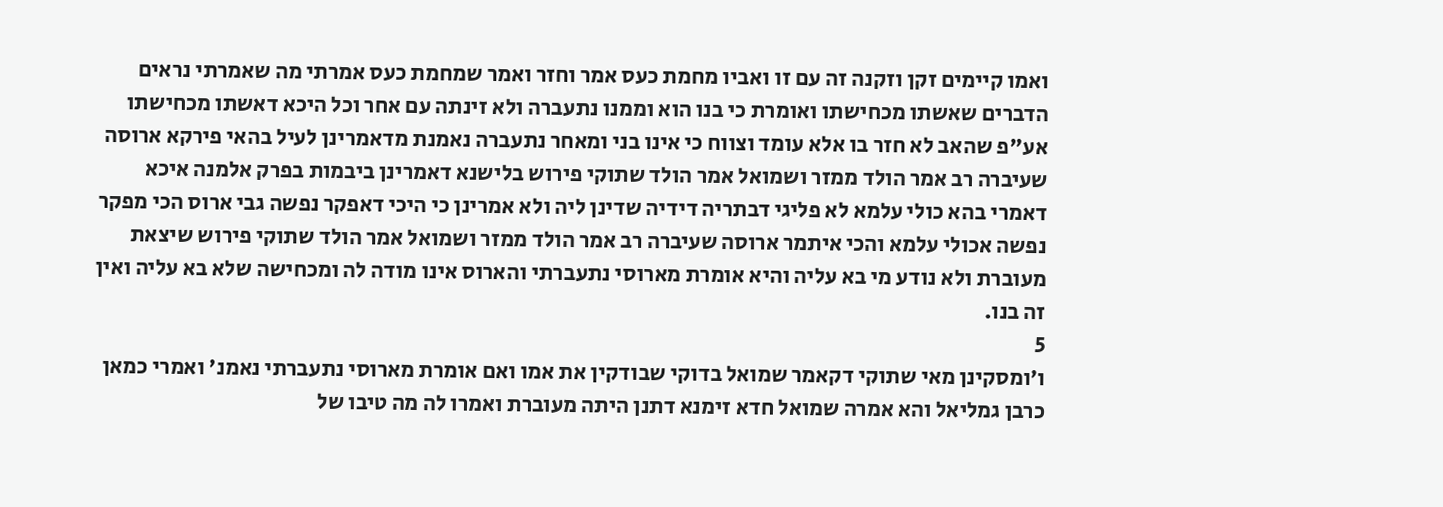ואמו קיימים זקן וזקנה זה עם זו ואביו מחמת כעס אמר וחזר ואמר שמחמת כעס אמרתי מה שאמרתי נראים הדברים שאשתו מכחישתו ואומרת כי בנו הוא וממנו נתעברה ולא זינתה עם אחר וכל היכא דאשתו מכחישתו אע"פ שהאב לא חזר בו אלא עומד וצווח כי אינו בני ומאחר נתעברה נאמנת מדאמרינן לעיל בהאי פירקא ארוסה שעיברה רב אמר הולד ממזר ושמואל אמר הולד שתוקי פירוש בלישנא דאמרינן ביבמות בפרק אלמנה איכא דאמרי בהא כולי עלמא לא פליגי דבתריה דידיה שדינן ליה ולא אמרינן כי היכי דאפקר נפשה גבי ארוס הכי מפקר נפשה אכולי עלמא והכי איתמר ארוסה שעיברה רב אמר הולד ממזר ושמואל אמר הולד שתוקי פירוש שיצאת מעוברת ולא נודע מי בא עליה והיא אומרת מארוסי נתעברתי והארוס אינו מודה לה ומכחישה שלא בא עליה ואין זה בנו.
5
ו׳ומסקינן מאי שתוקי דקאמר שמואל בדוקי שבודקין את אמו ואם אומרת מארוסי נתעברתי נאמנ' ואמרי כמאן כרבן גמליאל והא אמרה שמואל חדא זימנא דתנן היתה מעוברת ואמרו לה מה טיבו של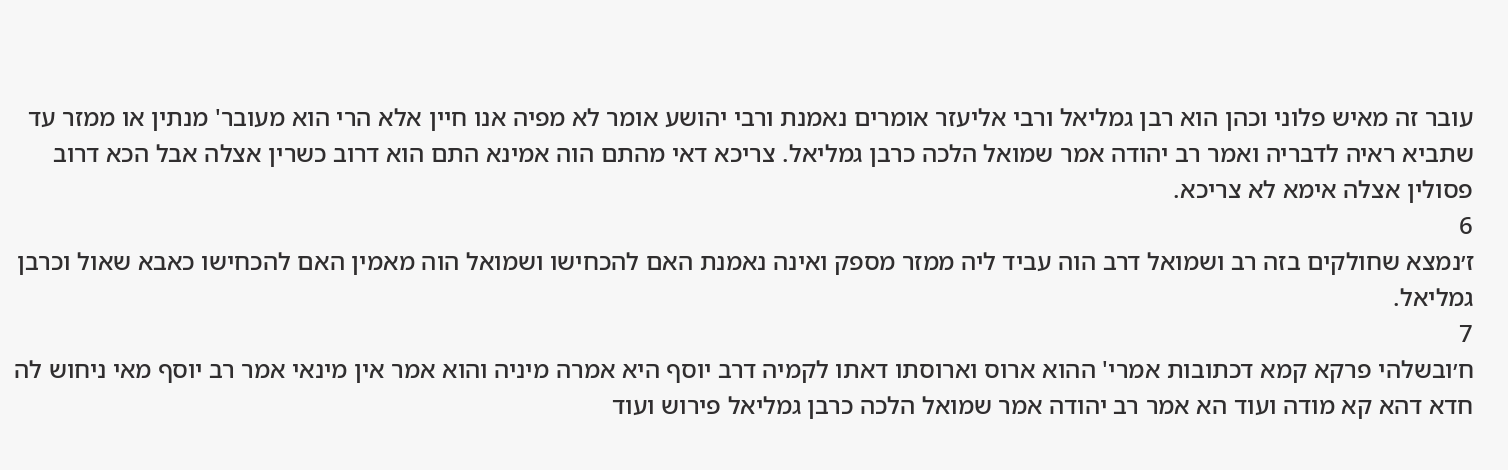עובר זה מאיש פלוני וכהן הוא רבן גמליאל ורבי אליעזר אומרים נאמנת ורבי יהושע אומר לא מפיה אנו חיין אלא הרי הוא מעובר' מנתין או ממזר עד שתביא ראיה לדבריה ואמר רב יהודה אמר שמואל הלכה כרבן גמליאל. צריכא דאי מהתם הוה אמינא התם הוא דרוב כשרין אצלה אבל הכא דרוב פסולין אצלה אימא לא צריכא.
6
ז׳נמצא שחולקים בזה רב ושמואל דרב הוה עביד ליה ממזר מספק ואינה נאמנת האם להכחישו ושמואל הוה מאמין האם להכחישו כאבא שאול וכרבן גמליאל.
7
ח׳ובשלהי פרקא קמא דכתובות אמרי' ההוא ארוס וארוסתו דאתו לקמיה דרב יוסף היא אמרה מיניה והוא אמר אין מינאי אמר רב יוסף מאי ניחוש לה חדא דהא קא מודה ועוד הא אמר רב יהודה אמר שמואל הלכה כרבן גמליאל פירוש ועוד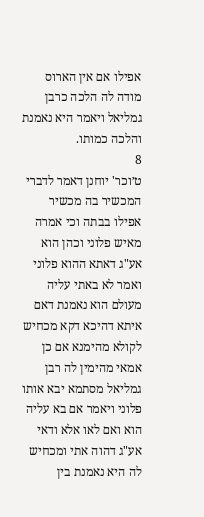אפילו אם אין הארוס מודה לה הלכה כרבן גמליאל ויאמר היא נאמנת והלכה כמותו.
8
ט׳וכר' יוחנן דאמר לדברי המכשיר בה מכשיר אפילו בבתה וכי אמרה מאיש פלוני וכהן הוא אע"ג דאתא ההוא פלוני ואמר לא באתי עליה מעולם הוא נאמנת דאם איתא דהיכא דקא מכחיש לקולא מהימנא אם כן אמאי מהימין לה רבן גמליאל מסתמא יבא אותו פלוני ויאמר אם בא עליה הוא ואם לאו אלא ודאי אע"ג דהוה אתי ומכחיש לה היא נאמנת בין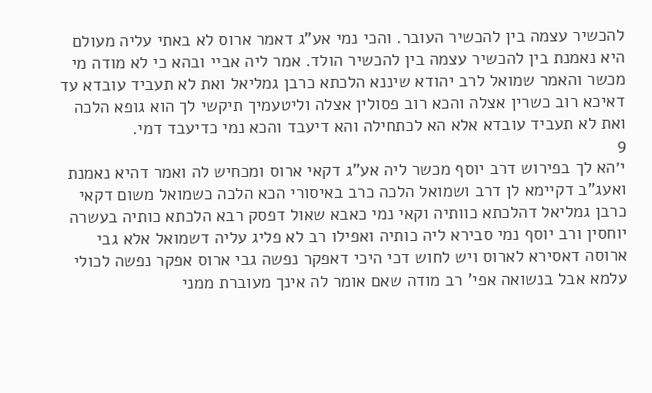להכשיר עצמה בין להכשיר העובר. והכי נמי אע"ג דאמר ארוס לא באתי עליה מעולם היא נאמנת בין להכשיר עצמה בין להכשיר הולד. אמר ליה אביי ובהא כי לא מודה מי מכשר והאמר שמואל לרב יהודא שיננא הלכתא כרבן גמליאל ואת לא תעביד עובדא עד דאיכא רוב כשרין אצלה והכא רוב פסולין אצלה וליטעמיך תיקשי לך הוא גופא הלכה ואת לא תעביד עובדא אלא הא לכתחילה והא דיעבד והכא נמי כדיעבד דמי.
9
י׳הא לך בפירוש דרב יוסף מכשר ליה אע"ג דקאי ארוס ומכחיש לה ואמר דהיא נאמנת ואעג"ב דקיימא לן דרב ושמואל הלכה כרב באיסורי הכא הלכה כשמואל משום דקאי כרבן גמליאל דהלכתא כוותיה וקאי נמי כאבא שאול דפסק רבא הלכתא כותיה בעשרה יוחסין ורב יוסף נמי סבירא ליה כותיה ואפילו רב לא פליג עליה דשמואל אלא גבי ארוסה דאסירא לארוס ויש לחוש דכי היכי דאפקר נפשה גבי ארוס אפקר נפשה לכולי עלמא אבל בנשואה אפי' רב מודה שאם אומר לה אינך מעוברת ממני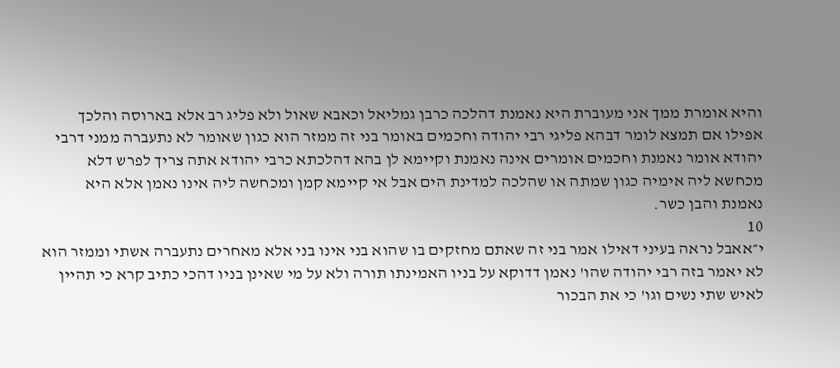והיא אומרת ממך אני מעוברת היא נאמנת דהלכה כרבן גמליאל וכאבא שאול ולא פליג רב אלא בארוסה והלכך אפילו אם תמצא לומר דבהא פליגי רבי יהודה וחכמים באומר בני זה ממזר הוא כגון שאומר לא נתעברה ממני דרבי יהודא אומר נאמנת וחכמים אומרים אינה נאמנת וקיימא לן בהא דהלכתא כרבי יהודא אתה צריך לפרש דלא מכחשא ליה אימיה כגון שמתה או שהלכה למדינת הים אבל אי קיימא קמן ומכחשה ליה אינו נאמן אלא היא נאמנת והבן כשר.
10
י״אאבל נראה בעיני דאילו אמר בני זה שאתם מחזקים בו שהוא בני אינו בני אלא מאחרים נתעברה אשתי וממזר הוא לא יאמר בזה רבי יהודה שהו' נאמן דדוקא על בניו האמינתו תורה ולא על מי שאינן בניו דהכי כתיב קרא כי תהיין לאיש שתי נשים וגו' כי את הבכור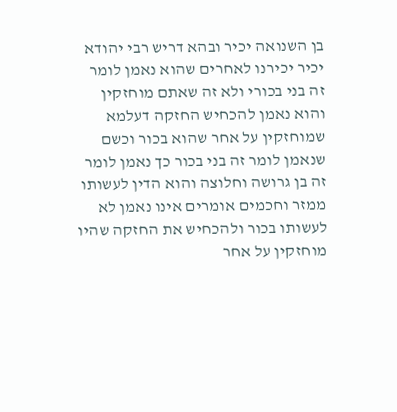בן השנואה יכיר ובהא דריש רבי יהודא יכיר יכירנו לאחרים שהוא נאמן לומר זה בני בכורי ולא זה שאתם מוחזקין והוא נאמן להכחיש החזקה דעלמא שמוחזקין על אחר שהוא בכור וכשם שנאמן לומר זה בני בכור כך נאמן לומר זה בן גרושה וחלוצה והוא הדין לעשותו ממזר וחכמים אומרים אינו נאמן לא לעשותו בכור ולהכחיש את החזקה שהיו מוחזקין על אחר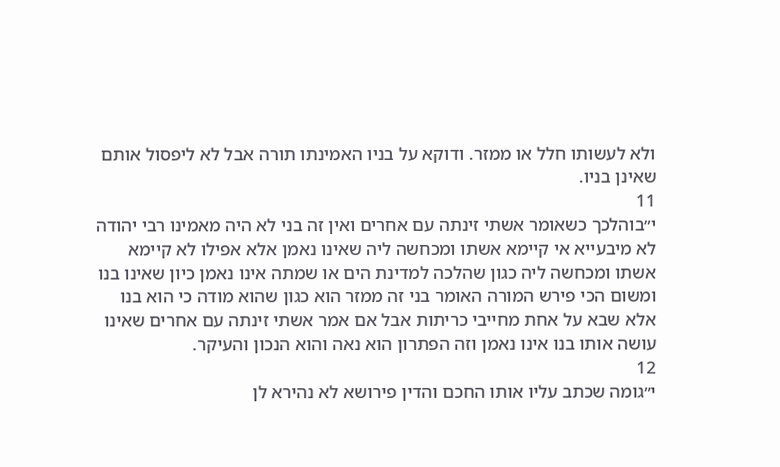ולא לעשותו חלל או ממזר. ודוקא על בניו האמינתו תורה אבל לא ליפסול אותם שאינן בניו.
11
י״בוהלכך כשאומר אשתי זינתה עם אחרים ואין זה בני לא היה מאמינו רבי יהודה לא מיבעייא אי קיימא אשתו ומכחשה ליה שאינו נאמן אלא אפילו לא קיימא אשתו ומכחשה ליה כגון שהלכה למדינת הים או שמתה אינו נאמן כיון שאינו בנו ומשום הכי פירש המורה האומר בני זה ממזר הוא כגון שהוא מודה כי הוא בנו אלא שבא על אחת מחייבי כריתות אבל אם אמר אשתי זינתה עם אחרים שאינו עושה אותו בנו אינו נאמן וזה הפתרון הוא נאה והוא הנכון והעיקר.
12
י״גומה שכתב עליו אותו החכם והדין פירושא לא נהירא לן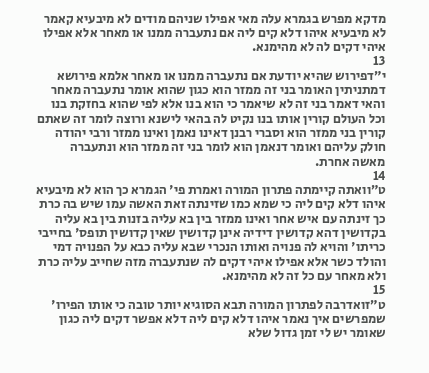מדקא מפרש בגמרא עלה מאי אפילו שניהם מודים לא מיבעיא קאמר לא מיבעיא איהו דלא קים ליה אם נתעברה ממנו או מאחר אלא אפילו איהי דקים לה לא מהימנא.
13
י״דפירוש שהיא יודעת אם נתעברה ממנו או מאחר אלמא פירושא דמתניתין האומר בני זה ממזר הוא כגון שהוא אומר נתעברה מאחר והאי דאמר בני זה לא שיאמר כי הוא בנו אלא לפי שהוא בחזקת בנו וכל העולם קורין אותו בנו נקיט לה בהאי לישנא ורוצה לומר זה שאתם קורין בני ממזר הוא וסברי רבנן דאינו נאמן ואינו ממזר ורבי יהודה חולק עליהם ואומר דנאמן הוא לומר בני זה ממזר הוא ונתעברה מאשה אחרת.
14
ט״וואתה קיימתה פתרון המורה ואמרת פי' הגמרא כך הוא לא מיבעיא איהו דלא קים ליה כי שמא כמו שזינתה זאת האשה עמו שיש בה כרת כך זינתה עם איש אחר ואינו ממזר בין בא עליה בזנות בין בא עליה בקדושין דהא קדושין דידיה אינן קדושין שאין קדושין תופס' בחייבי כריתו' והויא לה פנויה ואותו הנכרי שבא עליה כבא על הפנויה דמי והולד כשר אלא אפילו איהי דקים לה שנתעברה מזה שחייב עליה כרת ולא מאחר עם כל זה לא מהימנא.
15
ט״זואדרבה לפתרון המורה תבא הסוגיא יותר טובה כי אותו הפירו' שמפרשים איך נאמר איהו דלא קים ליה דלא אפשר דקים ליה כגון שאומר יש לי זמן גדול שלא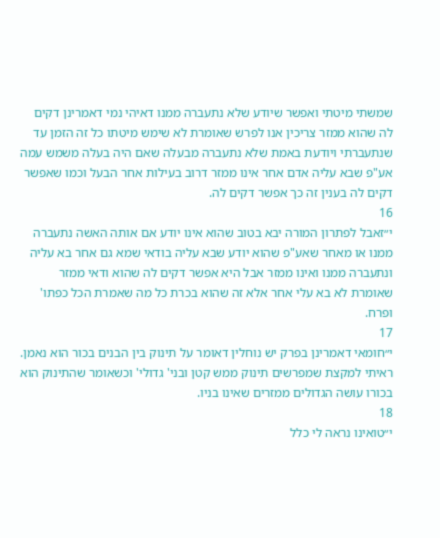שמשתי מיטתי ואפשר שיודע שלא נתעברה ממנו דאיהי נמי דאמרינן דקים לה שהוא ממזר צריכין אנו לפרש שאומרת לא שימש מיטתו כל זה הזמן עד שנתעברתי ויודעת באמת שלא נתעברה מבעלה שאם היה בעלה משמש עמה אע"פ שבא עליה אדם אחר אינו ממזר דרוב בעילות אחר הבעל וכמו שאפשר דקים לה בענין זה כך אפשר דקים לה.
16
י״זאבל לפתרון המורה יבא בטוב שהוא אינו יודע אם אותה האשה נתעברה ממנו או מאחר שאע"פ שהוא יודע שבא עליה בודאי שמא גם אחר בא עליה ונתעברה ממנו ואינו ממזר אבל היא אפשר דקים לה שהוא ודאי ממזר שאומרת לא בא עלי אחר אלא זה שהוא בכרת כל מה שאמרת הכל כפתו' ופרח.
17
י״חומאי דאמרינן בפרק יש נוחלין דאומר על תינוק בין הבנים בכור הוא נאמן. ראיתי למקצת שמפרשים תינוק ממש קטן ובני' גדולי' וכשאומר שהתינוק הוא בכורו עושה הגדולים ממזרים שאינו בניו.
18
י״טואינו נראה לי כלל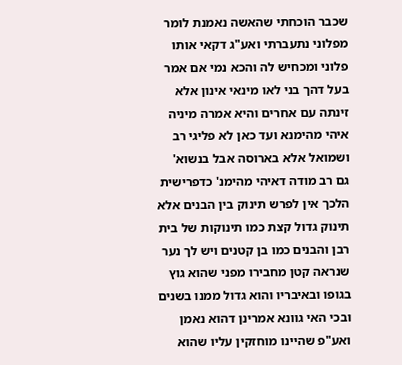שכבר הוכחתי שהאשה נאמנת לומר מפלוני נתעברתי ואע"ג דקאי אותו פלוני ומכחיש לה והכא נמי אם אמר בעל דהך בני לאו מינאי אינון אלא זינתה עם אחרים והיא אמרה מיניה איהי מהימנא ועד כאן לא פליגי רב ושמואל אלא בארוסה אבל בנשוא' גם רב מודה דאיהי מהימנ' כדפרישית הלכך אין לפרש תינוק בין הבנים אלא תינוק גדול קצת כמו תינוקות של בית רבן והבנים כמו בן קטנים ויש לך נער שנראה קטן מחבירו מפני שהוא גוץ בגופו ובאיבריו והוא גדול ממנו בשנים ובכי האי גוונא אמרינן דהוא נאמן ואע"פ שהיינו מוחזקין עליו שהוא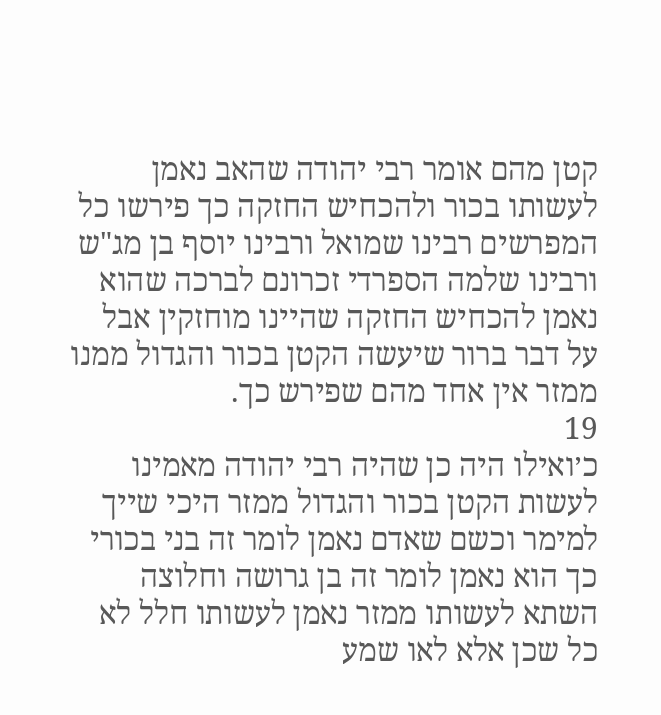קטן מהם אומר רבי יהודה שהאב נאמן לעשותו בכור ולהכחיש החזקה כך פירשו כל המפרשים רבינו שמואל ורבינו יוסף בן מג"ש ורבינו שלמה הספרדי זכרונם לברכה שהוא נאמן להכחיש החזקה שהיינו מוחזקין אבל על דבר ברור שיעשה הקטן בכור והגדול ממנו ממזר אין אחד מהם שפירש כך.
19
כ׳ואילו היה כן שהיה רבי יהודה מאמינו לעשות הקטן בכור והגדול ממזר היכי שייך למימר וכשם שאדם נאמן לומר זה בני בכורי כך הוא נאמן לומר זה בן גרושה וחלוצה השתא לעשותו ממזר נאמן לעשותו חלל לא כל שכן אלא לאו שמע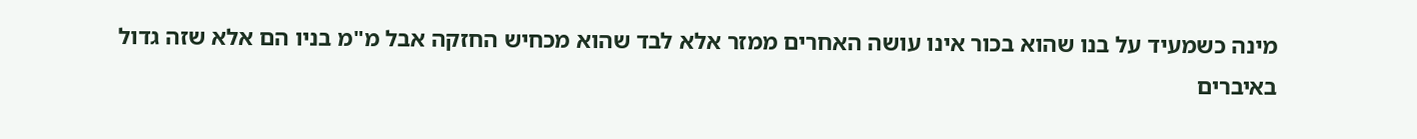מינה כשמעיד על בנו שהוא בכור אינו עושה האחרים ממזר אלא לבד שהוא מכחיש החזקה אבל מ"מ בניו הם אלא שזה גדול באיברים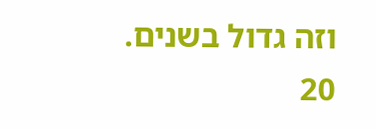וזה גדול בשנים.
20